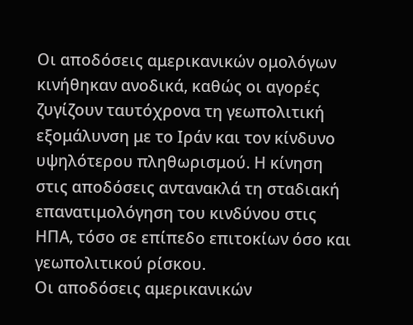Οι αποδόσεις αμερικανικών ομολόγων κινήθηκαν ανοδικά, καθώς οι αγορές ζυγίζουν ταυτόχρονα τη γεωπολιτική εξομάλυνση με το Ιράν και τον κίνδυνο υψηλότερου πληθωρισμού. Η κίνηση στις αποδόσεις αντανακλά τη σταδιακή επανατιμολόγηση του κινδύνου στις ΗΠΑ, τόσο σε επίπεδο επιτοκίων όσο και γεωπολιτικού ρίσκου.
Οι αποδόσεις αμερικανικών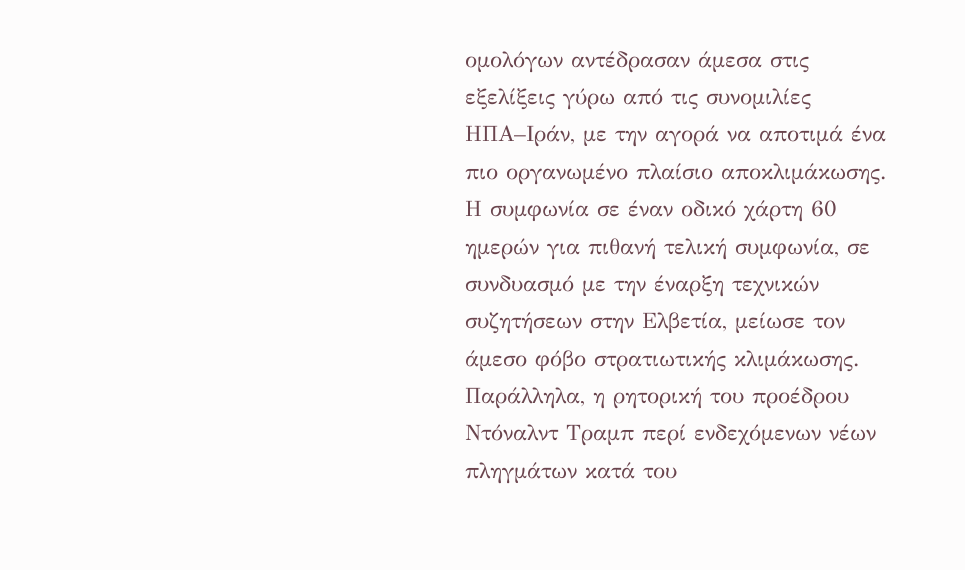ομολόγων αντέδρασαν άμεσα στις εξελίξεις γύρω από τις συνομιλίες ΗΠΑ–Ιράν, με την αγορά να αποτιμά ένα πιο οργανωμένο πλαίσιο αποκλιμάκωσης. Η συμφωνία σε έναν οδικό χάρτη 60 ημερών για πιθανή τελική συμφωνία, σε συνδυασμό με την έναρξη τεχνικών συζητήσεων στην Ελβετία, μείωσε τον άμεσο φόβο στρατιωτικής κλιμάκωσης.
Παράλληλα, η ρητορική του προέδρου Ντόναλντ Τραμπ περί ενδεχόμενων νέων πληγμάτων κατά του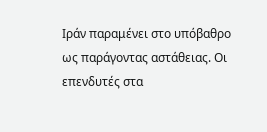Ιράν παραμένει στο υπόβαθρο ως παράγοντας αστάθειας. Οι επενδυτές στα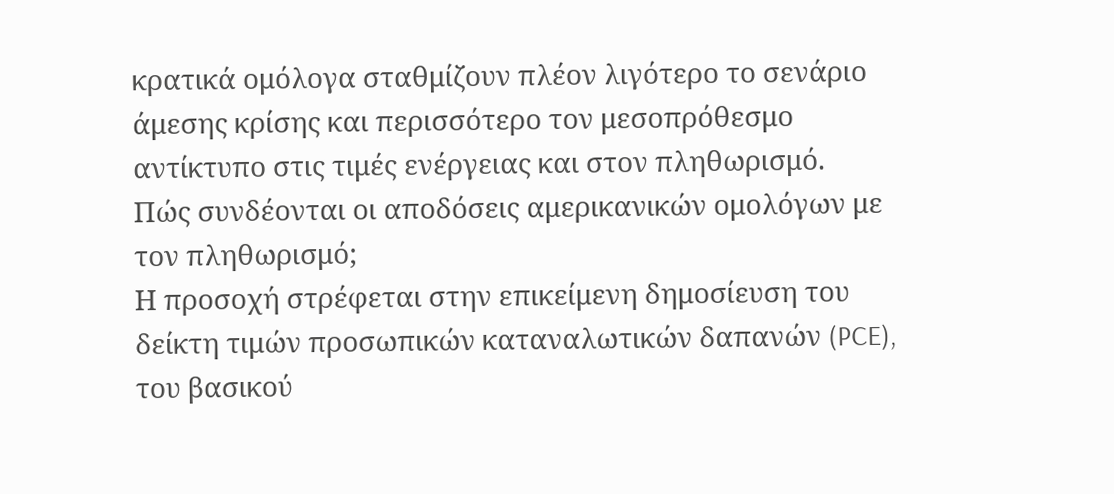κρατικά ομόλογα σταθμίζουν πλέον λιγότερο το σενάριο άμεσης κρίσης και περισσότερο τον μεσοπρόθεσμο αντίκτυπο στις τιμές ενέργειας και στον πληθωρισμό.
Πώς συνδέονται οι αποδόσεις αμερικανικών ομολόγων με τον πληθωρισμό;
Η προσοχή στρέφεται στην επικείμενη δημοσίευση του δείκτη τιμών προσωπικών καταναλωτικών δαπανών (PCE), του βασικού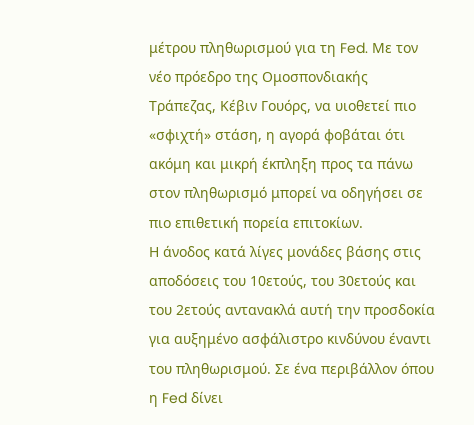μέτρου πληθωρισμού για τη Fed. Με τον νέο πρόεδρο της Ομοσπονδιακής Τράπεζας, Κέβιν Γουόρς, να υιοθετεί πιο «σφιχτή» στάση, η αγορά φοβάται ότι ακόμη και μικρή έκπληξη προς τα πάνω στον πληθωρισμό μπορεί να οδηγήσει σε πιο επιθετική πορεία επιτοκίων.
Η άνοδος κατά λίγες μονάδες βάσης στις αποδόσεις του 10ετούς, του 30ετούς και του 2ετούς αντανακλά αυτή την προσδοκία για αυξημένο ασφάλιστρο κινδύνου έναντι του πληθωρισμού. Σε ένα περιβάλλον όπου η Fed δίνει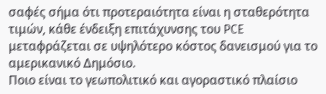σαφές σήμα ότι προτεραιότητα είναι η σταθερότητα τιμών, κάθε ένδειξη επιτάχυνσης του PCE μεταφράζεται σε υψηλότερο κόστος δανεισμού για το αμερικανικό Δημόσιο.
Ποιο είναι το γεωπολιτικό και αγοραστικό πλαίσιο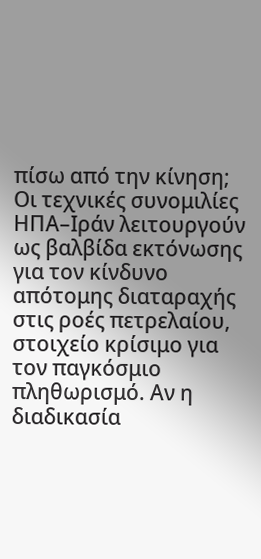πίσω από την κίνηση;
Οι τεχνικές συνομιλίες ΗΠΑ–Ιράν λειτουργούν ως βαλβίδα εκτόνωσης για τον κίνδυνο απότομης διαταραχής στις ροές πετρελαίου, στοιχείο κρίσιμο για τον παγκόσμιο πληθωρισμό. Αν η διαδικασία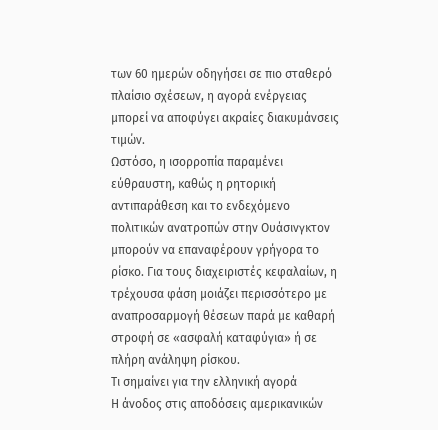των 60 ημερών οδηγήσει σε πιο σταθερό πλαίσιο σχέσεων, η αγορά ενέργειας μπορεί να αποφύγει ακραίες διακυμάνσεις τιμών.
Ωστόσο, η ισορροπία παραμένει εύθραυστη, καθώς η ρητορική αντιπαράθεση και το ενδεχόμενο πολιτικών ανατροπών στην Ουάσινγκτον μπορούν να επαναφέρουν γρήγορα το ρίσκο. Για τους διαχειριστές κεφαλαίων, η τρέχουσα φάση μοιάζει περισσότερο με αναπροσαρμογή θέσεων παρά με καθαρή στροφή σε «ασφαλή καταφύγια» ή σε πλήρη ανάληψη ρίσκου.
Τι σημαίνει για την ελληνική αγορά
Η άνοδος στις αποδόσεις αμερικανικών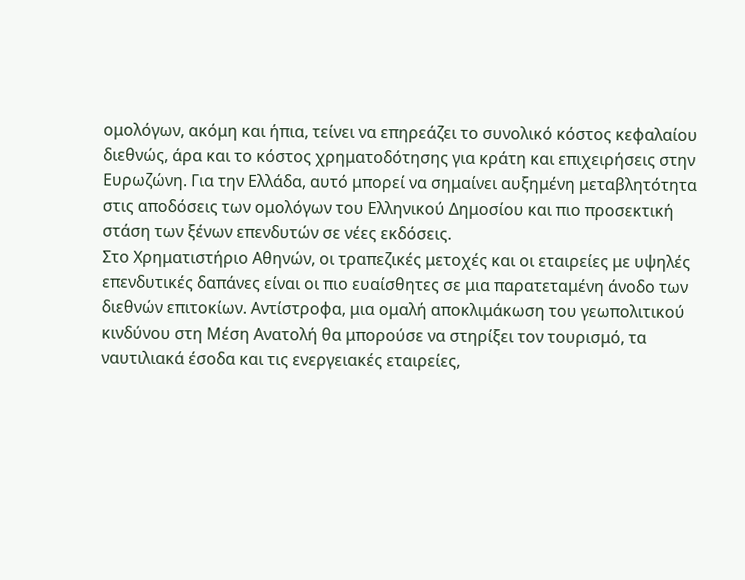ομολόγων, ακόμη και ήπια, τείνει να επηρεάζει το συνολικό κόστος κεφαλαίου διεθνώς, άρα και το κόστος χρηματοδότησης για κράτη και επιχειρήσεις στην Ευρωζώνη. Για την Ελλάδα, αυτό μπορεί να σημαίνει αυξημένη μεταβλητότητα στις αποδόσεις των ομολόγων του Ελληνικού Δημοσίου και πιο προσεκτική στάση των ξένων επενδυτών σε νέες εκδόσεις.
Στο Χρηματιστήριο Αθηνών, οι τραπεζικές μετοχές και οι εταιρείες με υψηλές επενδυτικές δαπάνες είναι οι πιο ευαίσθητες σε μια παρατεταμένη άνοδο των διεθνών επιτοκίων. Αντίστροφα, μια ομαλή αποκλιμάκωση του γεωπολιτικού κινδύνου στη Μέση Ανατολή θα μπορούσε να στηρίξει τον τουρισμό, τα ναυτιλιακά έσοδα και τις ενεργειακές εταιρείες,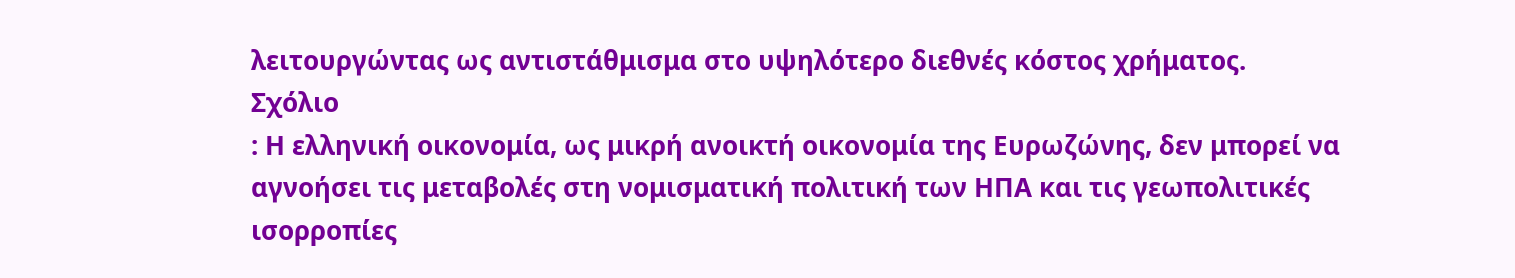λειτουργώντας ως αντιστάθμισμα στο υψηλότερο διεθνές κόστος χρήματος.
Σχόλιο
: Η ελληνική οικονομία, ως μικρή ανοικτή οικονομία της Ευρωζώνης, δεν μπορεί να αγνοήσει τις μεταβολές στη νομισματική πολιτική των ΗΠΑ και τις γεωπολιτικές ισορροπίες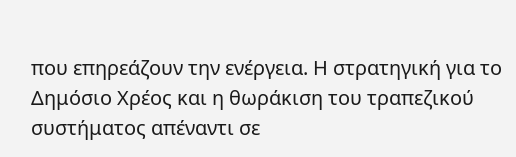που επηρεάζουν την ενέργεια. Η στρατηγική για το Δημόσιο Χρέος και η θωράκιση του τραπεζικού συστήματος απέναντι σε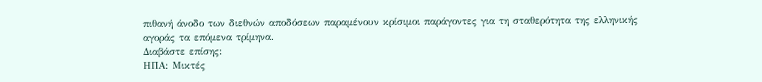πιθανή άνοδο των διεθνών αποδόσεων παραμένουν κρίσιμοι παράγοντες για τη σταθερότητα της ελληνικής αγοράς τα επόμενα τρίμηνα.
Διαβάστε επίσης:
ΗΠΑ: Μικτές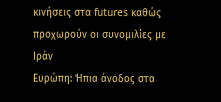κινήσεις στα futures καθώς προχωρούν οι συνομιλίες με Ιράν
Ευρώπη: Ήπια άνοδος στα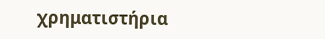χρηματιστήρια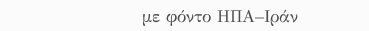με φόντο ΗΠΑ–Ιράν